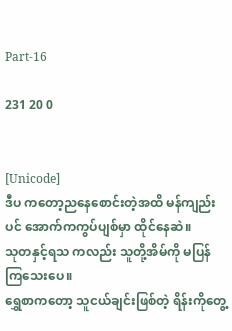Part-16

231 20 0


[Unicode]
ဒီပ ကတော့ည‌နေစောင်းတဲ့အထိ မန်ကျည်းပင် အောက်ကကွပ်ပျစ်မှာ ထိုင်နေဆဲ။
သုတနှင့်ရသ ကလည်း သူတို့အိမ်ကို မပြန်ကြသေးပေ။
ရွှေစာကတော့ သူငယ်ချင်းဖြစ်တဲ့ ရိန်းကိုတွေ့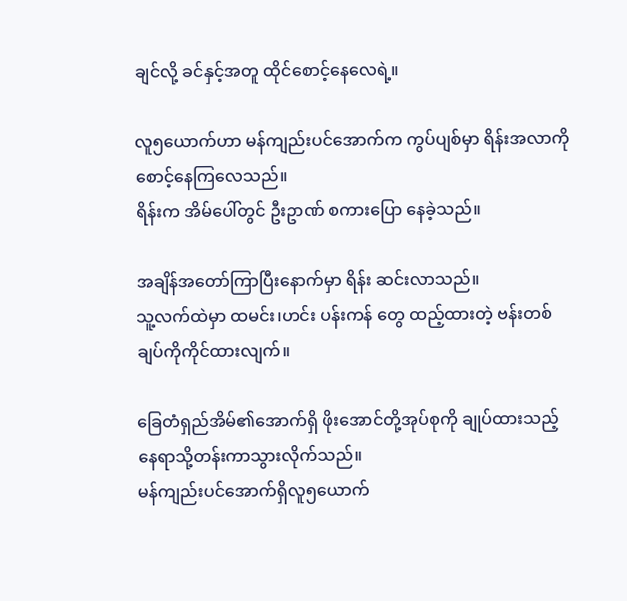ချင်လို့ ခင်နှင့်အတူ ထိုင်စောင့်နေလေရဲ့။

လူ၅ယောက်ဟာ မန်ကျည်းပင်အောက်က ကွပ်ပျစ်မှာ ရိန်းအလာကို စောင့်နေကြလေသည်။
ရိန်းက အိမ်ပေါ်တွင် ဦးဥာဏ် စကားပြော နေခဲ့သည်။

အချိန်အတော်ကြာပြီးနောက်မှာ ရိန်း ဆင်းလာသည်။
သူ့လက်ထဲမှာ ထမင်း၊ဟင်း ပန်းကန် တွေ ထည့်ထားတဲ့ ဗန်းတစ်ချပ်ကိုကိုင်ထားလျက်။

ခြေတံရှည်အိမ်၏အောက်ရှိ ဖိုးအောင်တို့အုပ်စုကို ချုပ်ထားသည့်နေရာသို့တန်းကာသွားလိုက်သည်။
မန်ကျည်းပင်အောက်ရှိလူ၅ယောက်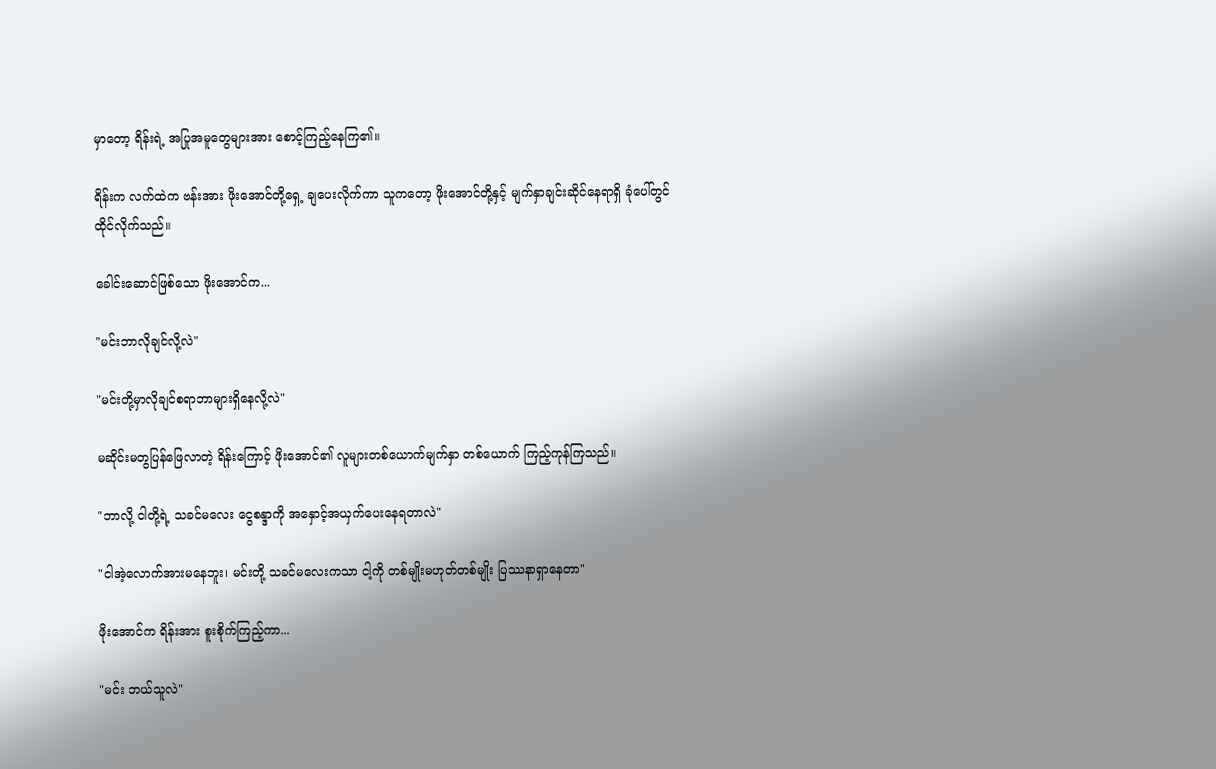မှာတော့ ရိန်းရဲ့ အပြုအမူတွေများအား စောင့်ကြည့်နေကြ၏။

ရိန်းက လက်ထဲက ဗန်းအား ဖိုးအောင်တို့ရှေ့ ချပေးလိုက်ကာ သူကတော့ ဖိုးအောင်တို့နှင့် မျက်နှာချင်းဆိုင်နေရာရှိ ခုံပေါ်တွင် ထိုင်လိုက်သည်။

ခေါင်းဆောင်ဖြစ်သော ဖိုးအောင်က...

"မင်းဘာလိုချင်လို့လဲ"

"မင်းတို့မှာလိုချင်စရာဘာများရှိနေလို့လဲ"

မဆိုင်းမတွပြန်ဖြေလာတဲ့ ရိန်းကြောင့် ဖိုးအောင်၏ လူများတစ်ယောက်မျက်နှာ တစ်ယောက် ကြည့်ကုန်ကြသည်။

"ဘာလို့ ငါတို့ရဲ့ သခင်မလေး ငွေစန္ဒာကို အနှောင့်အယှက်ပေးနေရတာလဲ"

"ငါအဲ့လောက်အားမနေဘူး၊ မင်းတို့ သခင်မလေးကသာ ငါ့ကို တစ်မျိုးမဟုတ်တစ်မျိုး ပြဿနာရှာနေတာ"

ဖိုးအောင်က ရိန်းအား စူးစိုက်ကြည့်ကာ...

"မင်း ဘယ်သူလဲ"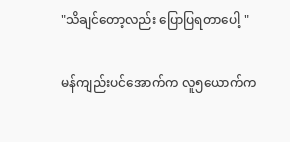"သိချင်တော့လည်း ပြောပြရတာပေါ့ "

မန်ကျည်းပင်အောက်က လူ၅ယောက်က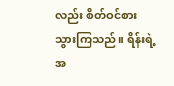လည်း စိတ်ဝင်စားသွားကြသည်။ ရိန်းရဲ့အ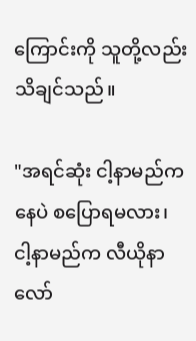ကြောင်းကို သူတို့လည်းသိချင်သည်။

"အရင်ဆုံး ငါ့နာမည်ကနေပဲ စပြောရမလား၊
ငါ့နာမည်က လီယိုနာလော်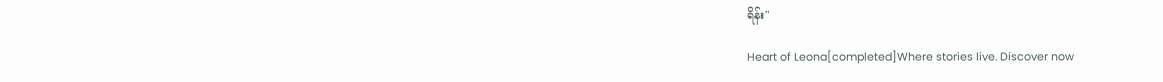ရိန်း"

Heart of Leona[completed]Where stories live. Discover now